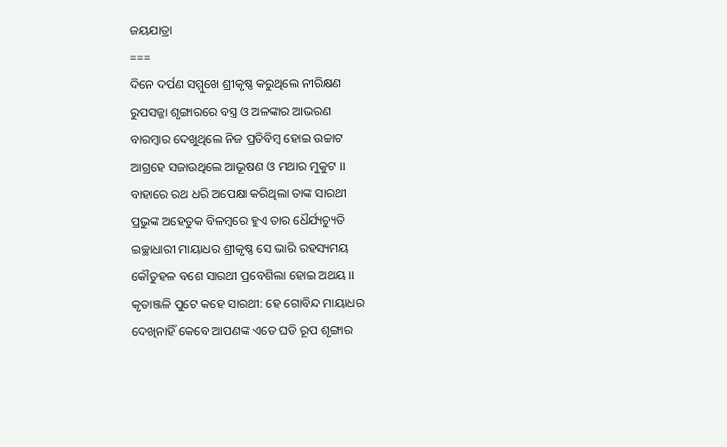ଜୟଯାତ୍ରା
===
ଦିନେ ଦର୍ପଣ ସମ୍ମୁଖେ ଶ୍ରୀକୃଷ୍ଣ କରୁଥିଲେ ନୀରିକ୍ଷଣ
ରୁପସଜ୍ଜା ଶୃଙ୍ଗାରରେ ବସ୍ତ୍ର ଓ ଅଳଙ୍କାର ଆଭରଣ
ବାରମ୍ବାର ଦେଖୁଥିଲେ ନିଜ ପ୍ରତିବିମ୍ବ ହୋଇ ଉଚ୍ଚାଟ
ଆଗ୍ରହେ ସଜାଉଥିଲେ ଆଭୂଷଣ ଓ ମଥାର ମୁକୁଟ ll
ବାହାରେ ରଥ ଧରି ଅପେକ୍ଷା କରିଥିଲା ତାଙ୍କ ସାରଥୀ
ପ୍ରଭୁଙ୍କ ଅହେତୁକ ବିଳମ୍ବରେ ହୁଏ ତାର ଧୈର୍ଯ୍ୟଚ୍ୟୁତି
ଇଚ୍ଛାଧାରୀ ମାୟାଧର ଶ୍ରୀକୃଷ୍ଣ ସେ ଭାରି ରହସ୍ୟମୟ
କୌତୁହଳ ବଶେ ସାରଥୀ ପ୍ରବେଶିଲା ହୋଇ ଅଥୟ ll
କୃତାଞ୍ଜଳି ପୁଟେ କହେ ସାରଥୀ: ହେ ଗୋବିନ୍ଦ ମାୟାଧର
ଦେଖିନାହିଁ କେବେ ଆପଣଙ୍କ ଏତେ ଘଡି ରୂପ ଶୃଙ୍ଗାର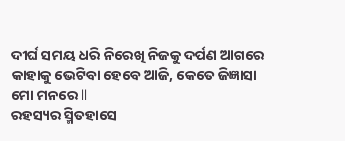ଦୀର୍ଘ ସମୟ ଧରି ନିରେଖି ନିଜକୁ ଦର୍ପଣ ଆଗରେ
କାହାକୁ ଭେଟିବା ହେବେ ଆଜି, କେତେ ଜିଜ୍ଞାସା ମୋ ମନରେ ll
ରହସ୍ୟର ସ୍ମିତହାସେ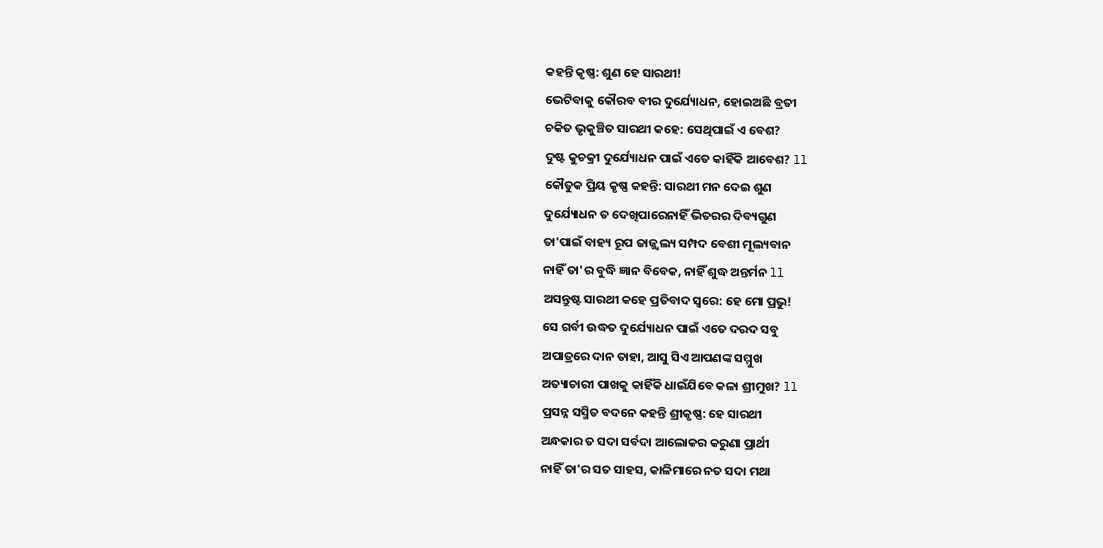କହନ୍ତି କୃଷ୍ଣ: ଶୁଣ ହେ ସାରଥୀ!
ଭେଟିବାକୁ କୌରବ ବୀର ଦୁର୍ଯ୍ୟୋଧନ, ହୋଇଅଛି ବ୍ରତୀ
ଚକିତ ଭୃକୁଞ୍ଚିତ ସାରଥୀ କହେ: ସେଥିପାଇଁ ଏ ବେଶ?
ଦୁଷ୍ଟ କୁଚକ୍ରୀ ଦୁର୍ଯ୍ୟୋଧନ ପାଇଁ ଏତେ କାହିଁକି ଆବେଶ? ll
କୌତୁକ ପ୍ରିୟ କୃଷ୍ଣ କହନ୍ତି: ସାରଥୀ ମନ ଦେଇ ଶୁଣ
ଦୁର୍ଯ୍ୟୋଧନ ତ ଦେଖିପାରେନାହିଁ ଭିତରର ଦିବ୍ୟଗୁଣ
ତା'ପାଇଁ ବାହ୍ୟ ରୂପ ଜାଜ୍ଜ୍ୱଲ୍ୟ ସମ୍ପଦ ବେଶୀ ମୂଲ୍ୟବାନ
ନାହିଁ ତା'ର ବୁଦ୍ଧି ଜ୍ଞାନ ବିବେକ, ନାହିଁ ଶୁଦ୍ଧ ଅନ୍ତର୍ମନ ll
ଅସନ୍ତୁଷ୍ଟ ସାରଥୀ କହେ ପ୍ରତିବାଦ ସ୍ଵରେ: ହେ ମୋ ପ୍ରଭୁ!
ସେ ଗର୍ବୀ ଉଦ୍ଧତ ଦୁର୍ଯ୍ୟୋଧନ ପାଇଁ ଏତେ ଦରଦ ସବୁ
ଅପାତ୍ରରେ ଦାନ ତାହା, ଆସୁ ସିଏ ଆପଣଙ୍କ ସମ୍ମୁଖ
ଅତ୍ୟାଚାରୀ ପାଖକୁ କାହିଁକି ଧାଇଁଯିବେ କଳା ଶ୍ରୀମୁଖ? ll
ପ୍ରସନ୍ନ ସସ୍ମିତ ବଦନେ କହନ୍ତି ଶ୍ରୀକୃଷ୍ଣ: ହେ ସାରଥୀ
ଅନ୍ଧକାର ତ ସଦା ସର୍ବଦା ଆଲୋକର କରୁଣା ପ୍ରାର୍ଥୀ
ନାହିଁ ତା'ର ସତ ସାହସ, କାଳିମାରେ ନତ ସଦା ମଥା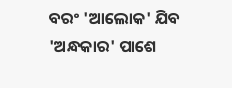ବରଂ 'ଆଲୋକ' ଯିବ 'ଅନ୍ଧକାର' ପାଶେ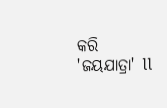କରି 'ଜୟଯାତ୍ରା' ll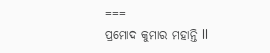===
ପ୍ରମୋଦ କୁମାର ମହାନ୍ତି ll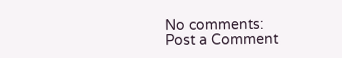No comments:
Post a Comment